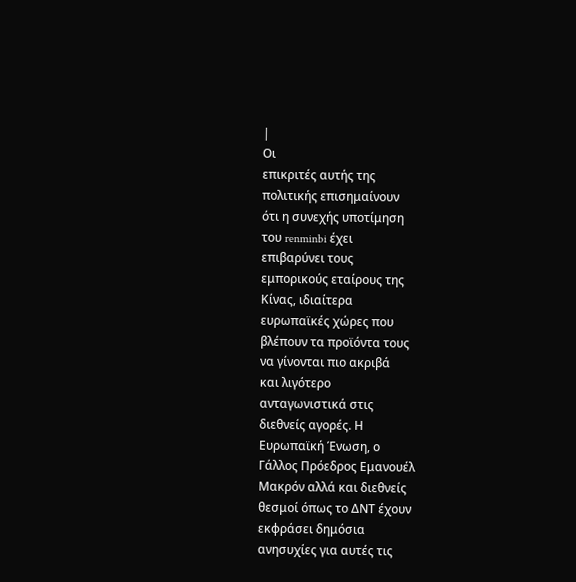|
Οι
επικριτές αυτής της
πολιτικής επισημαίνουν
ότι η συνεχής υποτίμηση
του renminbi έχει
επιβαρύνει τους
εμπορικούς εταίρους της
Κίνας, ιδιαίτερα
ευρωπαϊκές χώρες που
βλέπουν τα προϊόντα τους
να γίνονται πιο ακριβά
και λιγότερο
ανταγωνιστικά στις
διεθνείς αγορές. Η
Ευρωπαϊκή Ένωση, ο
Γάλλος Πρόεδρος Εμανουέλ
Μακρόν αλλά και διεθνείς
θεσμοί όπως το ΔΝΤ έχουν
εκφράσει δημόσια
ανησυχίες για αυτές τις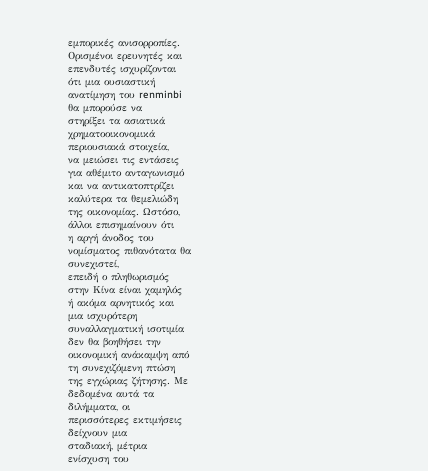εμπορικές ανισορροπίες.
Ορισμένοι ερευνητές και
επενδυτές ισχυρίζονται
ότι μια ουσιαστική
ανατίμηση του renminbi
θα μπορούσε να
στηρίξει τα ασιατικά
χρηματοοικονομικά
περιουσιακά στοιχεία,
να μειώσει τις εντάσεις
για αθέμιτο ανταγωνισμό
και να αντικατοπτρίζει
καλύτερα τα θεμελιώδη
της οικονομίας. Ωστόσο,
άλλοι επισημαίνουν ότι
η αργή άνοδος του
νομίσματος πιθανότατα θα
συνεχιστεί,
επειδή ο πληθωρισμός
στην Κίνα είναι χαμηλός
ή ακόμα αρνητικός και
μια ισχυρότερη
συναλλαγματική ισοτιμία
δεν θα βοηθήσει την
οικονομική ανάκαμψη από
τη συνεχιζόμενη πτώση
της εγχώριας ζήτησης. Με
δεδομένα αυτά τα
διλήμματα, οι
περισσότερες εκτιμήσεις
δείχνουν μια
σταδιακή, μέτρια
ενίσχυση του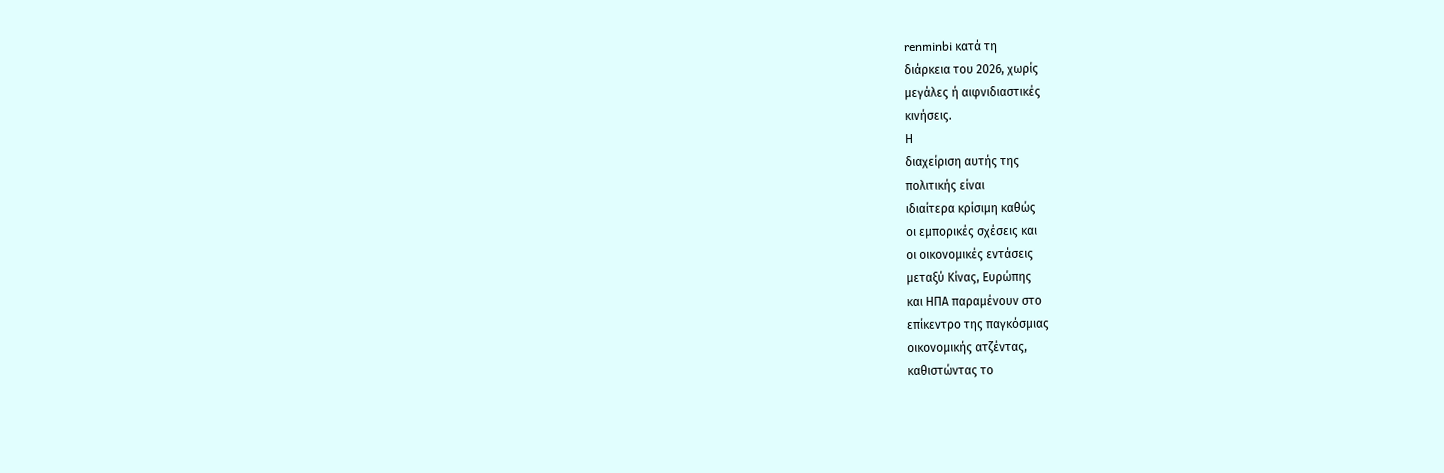renminbi κατά τη
διάρκεια του 2026, χωρίς
μεγάλες ή αιφνιδιαστικές
κινήσεις.
Η
διαχείριση αυτής της
πολιτικής είναι
ιδιαίτερα κρίσιμη καθώς
οι εμπορικές σχέσεις και
οι οικονομικές εντάσεις
μεταξύ Κίνας, Ευρώπης
και ΗΠΑ παραμένουν στο
επίκεντρο της παγκόσμιας
οικονομικής ατζέντας,
καθιστώντας το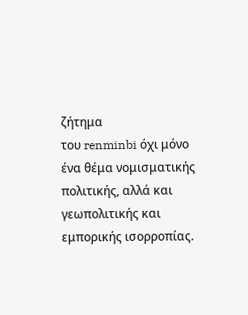ζήτημα
του renminbi όχι μόνο
ένα θέμα νομισματικής
πολιτικής, αλλά και
γεωπολιτικής και
εμπορικής ισορροπίας.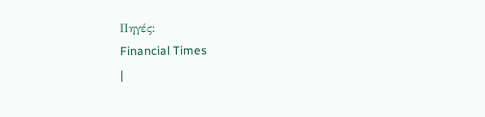Πηγές:
Financial Times
|